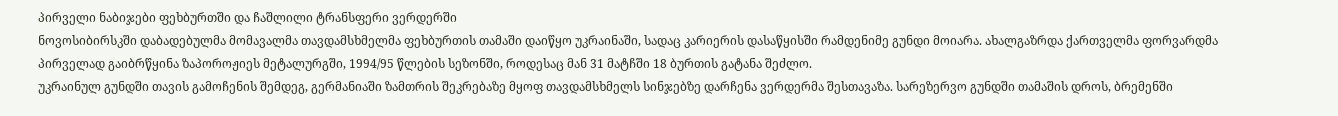პირველი ნაბიჯები ფეხბურთში და ჩაშლილი ტრანსფერი ვერდერში
ნოვოსიბირსკში დაბადებულმა მომავალმა თავდამსხმელმა ფეხბურთის თამაში დაიწყო უკრაინაში, სადაც კარიერის დასაწყისში რამდენიმე გუნდი მოიარა. ახალგაზრდა ქართველმა ფორვარდმა პირველად გაიბრწყინა ზაპოროჟიეს მეტალურგში, 1994/95 წლების სეზონში, როდესაც მან 31 მატჩში 18 ბურთის გატანა შეძლო.
უკრაინულ გუნდში თავის გამოჩენის შემდეგ, გერმანიაში ზამთრის შეკრებაზე მყოფ თავდამსხმელს სინჯებზე დარჩენა ვერდერმა შესთავაზა. სარეზერვო გუნდში თამაშის დროს, ბრემენში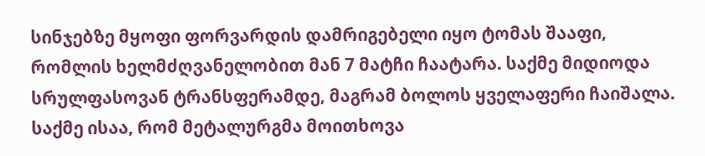სინჯებზე მყოფი ფორვარდის დამრიგებელი იყო ტომას შააფი, რომლის ხელმძღვანელობით მან 7 მატჩი ჩაატარა. საქმე მიდიოდა სრულფასოვან ტრანსფერამდე, მაგრამ ბოლოს ყველაფერი ჩაიშალა.
საქმე ისაა, რომ მეტალურგმა მოითხოვა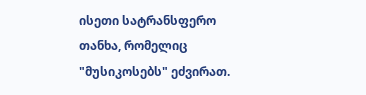ისეთი სატრანსფერო თანხა, რომელიც "მუსიკოსებს" ეძვირათ.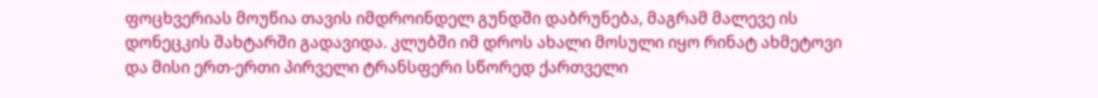ფოცხვერიას მოუწია თავის იმდროინდელ გუნდში დაბრუნება, მაგრამ მალევე ის დონეცკის შახტარში გადავიდა. კლუბში იმ დროს ახალი მოსული იყო რინატ ახმეტოვი და მისი ერთ-ერთი პირველი ტრანსფერი სწორედ ქართველი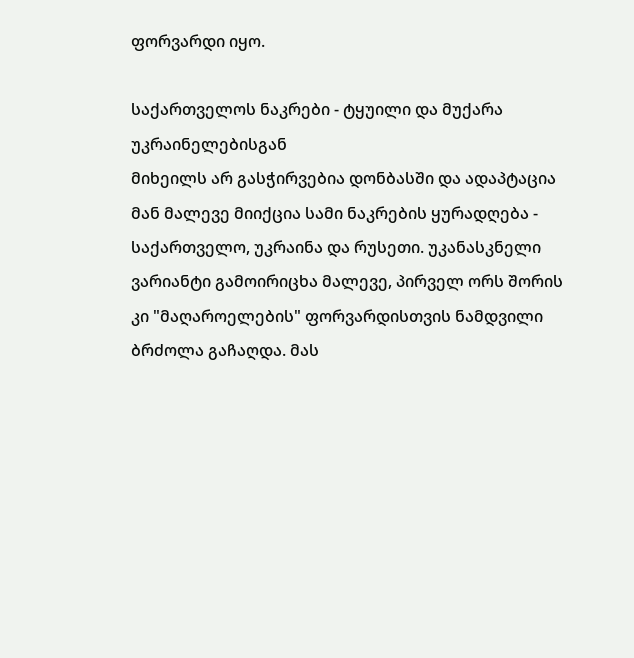ფორვარდი იყო.

საქართველოს ნაკრები - ტყუილი და მუქარა უკრაინელებისგან
მიხეილს არ გასჭირვებია დონბასში და ადაპტაცია მან მალევე მიიქცია სამი ნაკრების ყურადღება - საქართველო, უკრაინა და რუსეთი. უკანასკნელი ვარიანტი გამოირიცხა მალევე, პირველ ორს შორის კი "მაღაროელების" ფორვარდისთვის ნამდვილი ბრძოლა გაჩაღდა. მას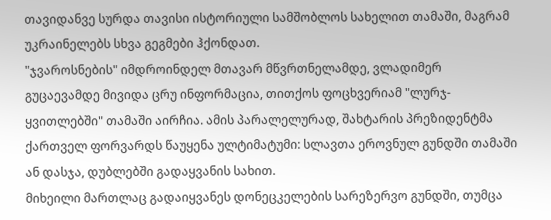თავიდანვე სურდა თავისი ისტორიული სამშობლოს სახელით თამაში, მაგრამ უკრაინელებს სხვა გეგმები ჰქონდათ.
"ჯვაროსნების" იმდროინდელ მთავარ მწვრთნელამდე, ვლადიმერ გუცაევამდე მივიდა ცრუ ინფორმაცია, თითქოს ფოცხვერიამ "ლურჯ-ყვითლებში" თამაში აირჩია. ამის პარალელურად, შახტარის პრეზიდენტმა ქართველ ფორვარდს წაუყენა ულტიმატუმი: სლავთა ეროვნულ გუნდში თამაში ან დასჯა, დუბლებში გადაყვანის სახით.
მიხეილი მართლაც გადაიყვანეს დონეცკელების სარეზერვო გუნდში, თუმცა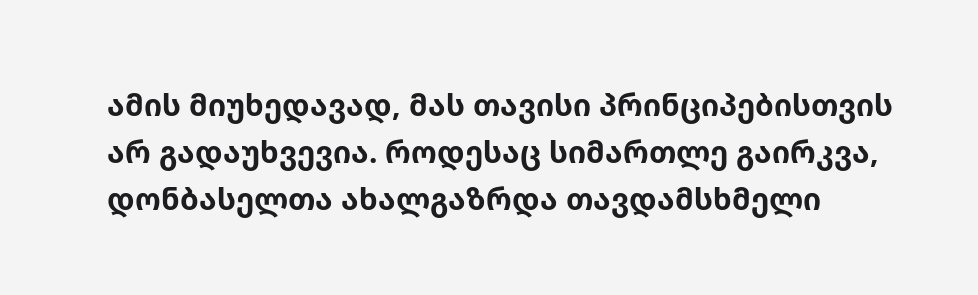ამის მიუხედავად, მას თავისი პრინციპებისთვის არ გადაუხვევია. როდესაც სიმართლე გაირკვა, დონბასელთა ახალგაზრდა თავდამსხმელი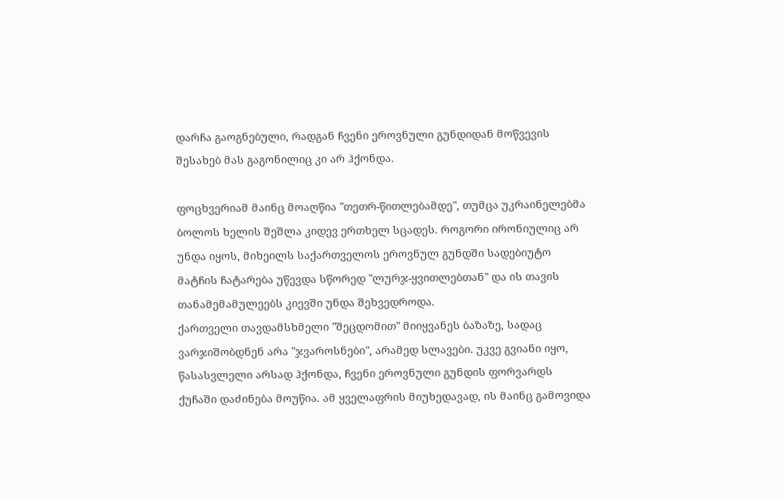დარჩა გაოგნებული, რადგან ჩვენი ეროვნული გუნდიდან მოწვევის შესახებ მას გაგონილიც კი არ ჰქონდა.

ფოცხვერიამ მაინც მოაღწია "თეთრ-წითლებამდე", თუმცა უკრაინელებმა ბოლოს ხელის შეშლა კიდევ ერთხელ სცადეს. როგორი ირონიულიც არ უნდა იყოს, მიხეილს საქართველოს ეროვნულ გუნდში სადებიუტო მატჩის ჩატარება უწევდა სწორედ "ლურჯ-ყვითლებთან" და ის თავის თანამემამულეებს კიევში უნდა შეხვედროდა.
ქართველი თავდამსხმელი "შეცდომით" მიიყვანეს ბაზაზე, სადაც ვარჯიშობდნენ არა "ჯვაროსნები", არამედ სლავები. უკვე გვიანი იყო, წასასვლელი არსად ჰქონდა, ჩვენი ეროვნული გუნდის ფორვარდს ქუჩაში დაძინება მოუწია. ამ ყველაფრის მიუხედავად, ის მაინც გამოვიდა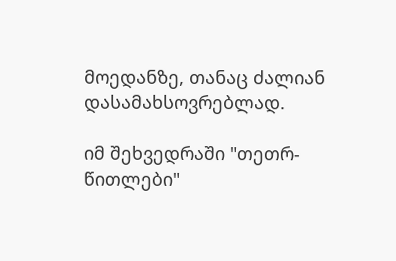მოედანზე, თანაც ძალიან დასამახსოვრებლად.

იმ შეხვედრაში "თეთრ-წითლები"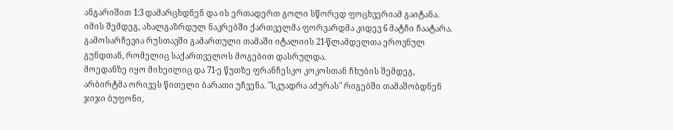ანგარიშით 1:3 დამარცხდნენ და ის ერთადერთ გოლი სწორედ ფოცხვერიამ გაიტანა. იმის შემდეგ, ახალგაზრდულ ნაკრებში ქართველმა ფორვარდმა კიდევ 6 მატჩი ჩაატარა. გამოსარჩევია რუსთავში გამართული თამაში იტალიის 21-წლამდელთა ეროვნულ გუნდთან, რომელიც საქართველოს მოგებით დასრულდა.
მოედანზე იყო მიხეილიც და 71-ე წუთზე ფრანჩესკო კოკოსთან ჩხუბის შემდეგ, არბირტმა ორივეს წითელი ბარათი უჩვენა. "სკუადრა აძურას" რიგებში თამაშობდნენ ჯიჯი ბუფონი,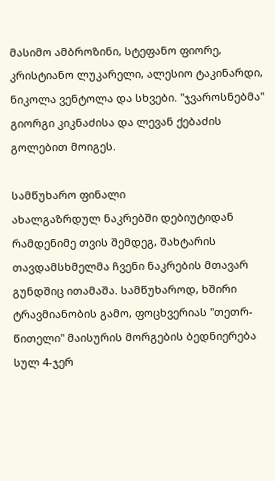მასიმო ამბროზინი, სტეფანო ფიორე, კრისტიანო ლუკარელი, ალესიო ტაკინარდი, ნიკოლა ვენტოლა და სხვები. "ჯვაროსნებმა" გიორგი კიკნაძისა და ლევან ქებაძის გოლებით მოიგეს.

სამწუხარო ფინალი
ახალგაზრდულ ნაკრებში დებიუტიდან რამდენიმე თვის შემდეგ, შახტარის თავდამსხმელმა ჩვენი ნაკრების მთავარ გუნდშიც ითამაშა. სამწუხაროდ, ხშირი ტრავმიანობის გამო, ფოცხვერიას "თეთრ-წითელი" მაისურის მორგების ბედნიერება სულ 4-ჯერ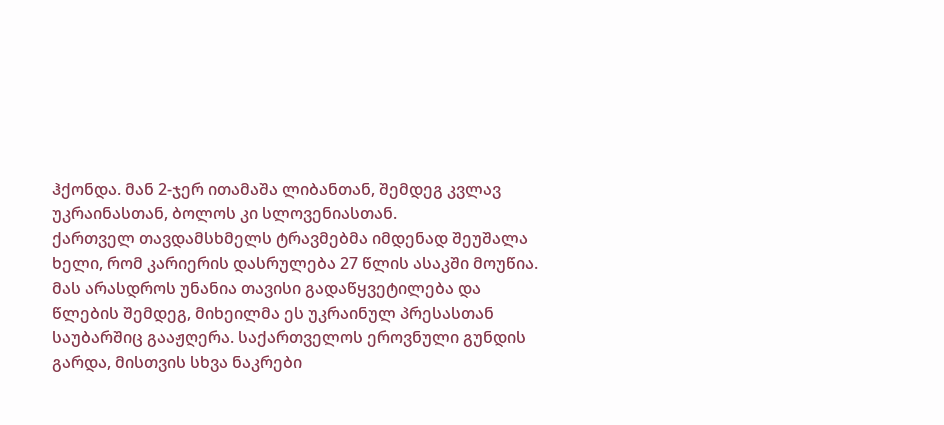ჰქონდა. მან 2-ჯერ ითამაშა ლიბანთან, შემდეგ კვლავ უკრაინასთან, ბოლოს კი სლოვენიასთან.
ქართველ თავდამსხმელს ტრავმებმა იმდენად შეუშალა ხელი, რომ კარიერის დასრულება 27 წლის ასაკში მოუწია. მას არასდროს უნანია თავისი გადაწყვეტილება და წლების შემდეგ, მიხეილმა ეს უკრაინულ პრესასთან საუბარშიც გააჟღერა. საქართველოს ეროვნული გუნდის გარდა, მისთვის სხვა ნაკრები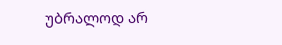უბრალოდ არ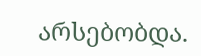არსებობდა.